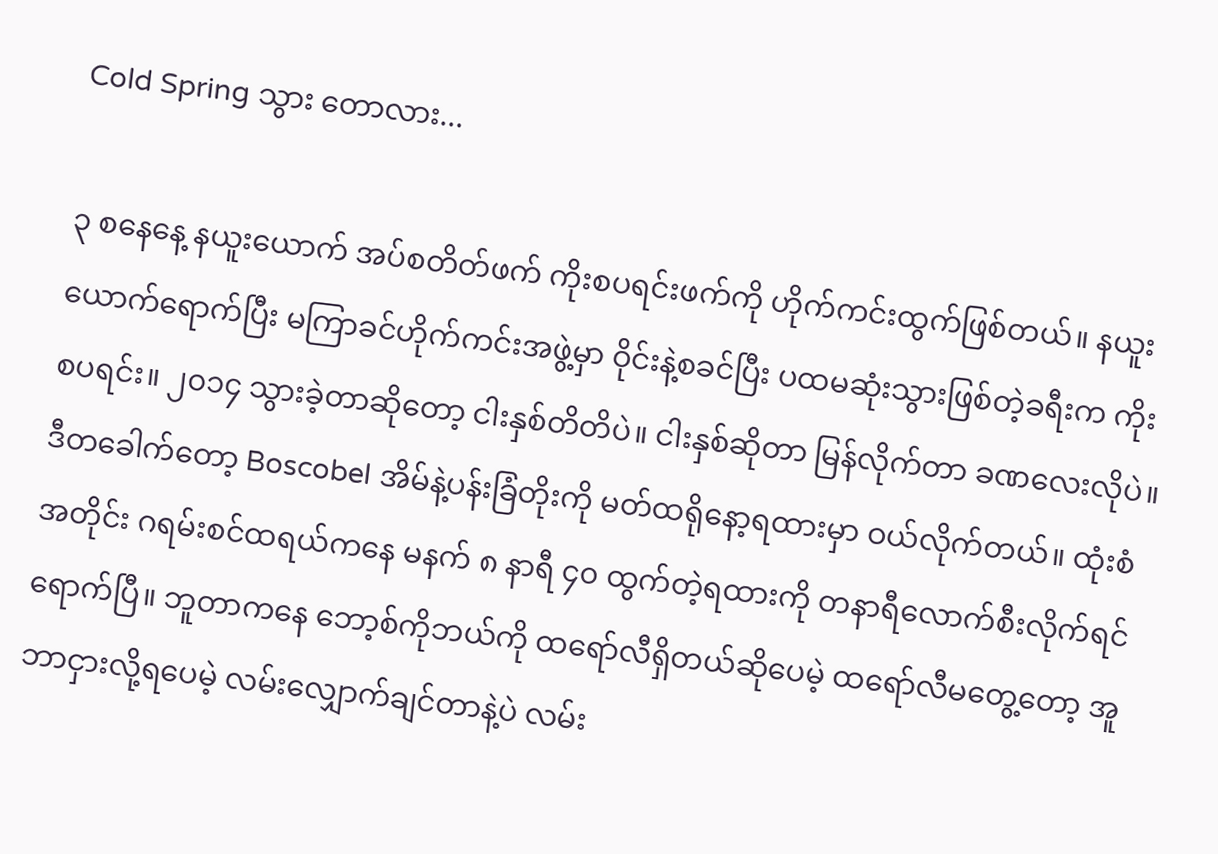Cold Spring သွား တောလား...

၃ စနေနေ့ နယူးယောက် အပ်စတိတ်ဖက် ကိုးစပရင်းဖက်ကို ဟိုက်ကင်းထွက်ဖြစ်တယ်။ နယူးယောက်ရောက်ပြီး မကြာခင်ဟိုက်ကင်းအဖွဲ့မှာ ဝိုင်းနဲ့စခင်ပြီး ပထမဆုံးသွားဖြစ်တဲ့ခရီးက ကိုးစပရင်း။ ၂၀၁၄ သွားခဲ့တာဆိုတော့ ငါးနှစ်တိတိပဲ။ ငါးနှစ်ဆိုတာ မြန်လိုက်တာ ခဏလေးလိုပဲ။ ဒီတခေါက်တော့ Boscobel အိမ်နဲ့ပန်းခြံတိုးကို မတ်ထရိုနော့ရထားမှာ ဝယ်လိုက်တယ်။ ထုံးစံအတိုင်း ဂရမ်းစင်ထရယ်ကနေ မနက် ၈ နာရီ ၄၀ ထွက်တဲ့ရထားကို တနာရီလောက်စီးလိုက်ရင် ရောက်ပြီ။ ဘူတာကနေ ဘော့စ်ကိုဘယ်ကို ထရော်လီရှိတယ်ဆိုပေမဲ့ ထရော်လီမတွေ့တော့ အူဘာငှားလို့ရပေမဲ့ လမ်းလျှောက်ချင်တာနဲ့ပဲ လမ်း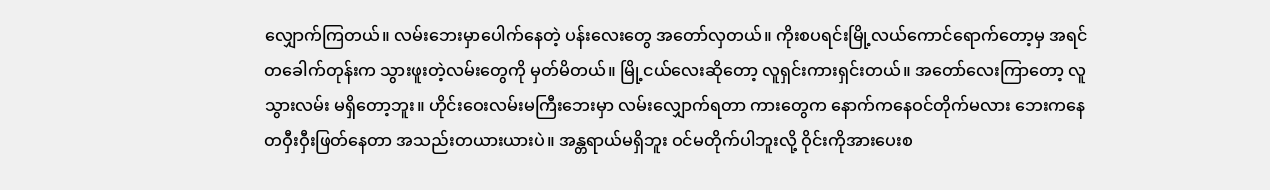လျှောက်ကြတယ်။ လမ်းဘေးမှာပေါက်နေတဲ့ ပန်းလေးတွေ အတော်လှတယ်။ ကိုးစပရင်းမြို့လယ်ကောင်ရောက်တော့မှ အရင်တခေါက်တုန်းက သွားဖူးတဲ့လမ်းတွေကို မှတ်မိတယ်။ မြို့ငယ်လေးဆိုတော့ လူရှင်းကားရှင်းတယ်။ အတော်လေးကြာတော့ လူသွားလမ်း မရှိတော့ဘူး။ ဟိုင်းဝေးလမ်းမကြီးဘေးမှာ လမ်းလျှောက်ရတာ ကားတွေက နောက်ကနေဝင်တိုက်မလား ဘေးကနေ တဝှီးဝှီးဖြတ်နေတာ အသည်းတယားယားပဲ။ အန္တရာယ်မရှိဘူး ဝင်မတိုက်ပါဘူးလို့ ဝိုင်းကိုအားပေးစ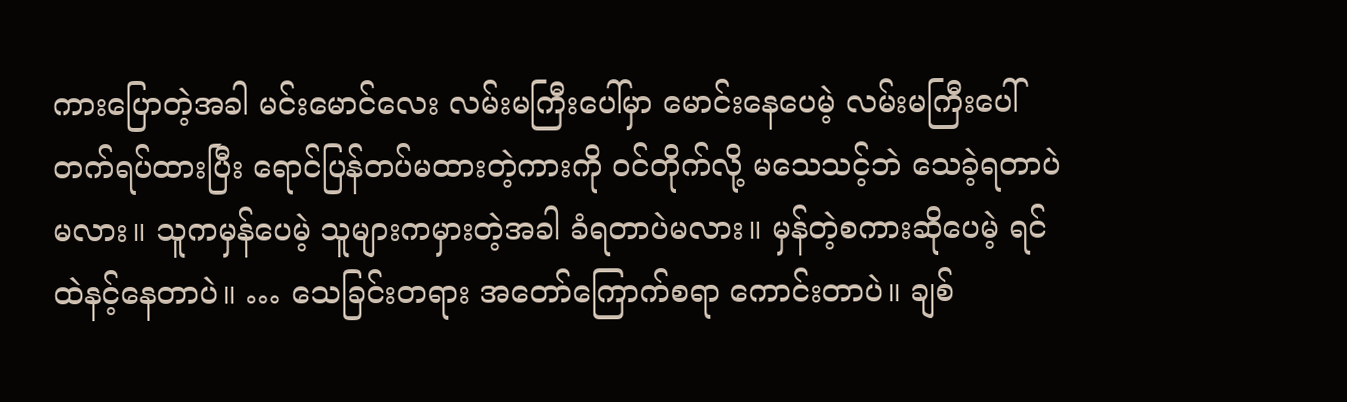ကားပြောတဲ့အခါ မင်းမောင်လေး လမ်းမကြီးပေါ်မှာ မောင်းနေပေမဲ့ လမ်းမကြီးပေါ် တက်ရပ်ထားပြီး ရောင်ပြန်တပ်မထားတဲ့ကားကို ဝင်တိုက်လို့ မသေသင့်ဘဲ သေခဲ့ရတာပဲမလား။ သူကမှန်ပေမဲ့ သူများကမှားတဲ့အခါ ခံရတာပဲမလား။ မှန်တဲ့စကားဆိုပေမဲ့ ရင်ထဲနင့်နေတာပဲ။ … သေခြင်းတရား အတော်ကြောက်စရာ ကောင်းတာပဲ။ ချစ်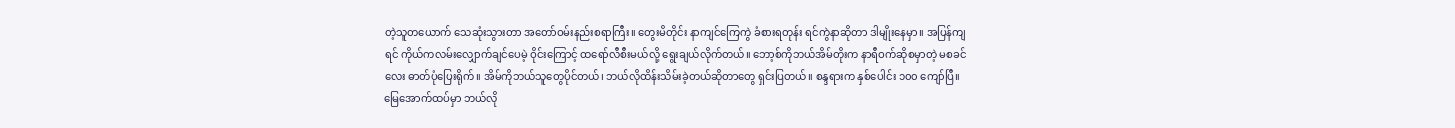တဲ့သူတယောက် သေဆုံးသွားတာ အတော်ဝမ်းနည်းစရာကြီး။ တွေးမိတိုင်း နာကျင်ကြေကွဲ ခံစားရတုန်း ရင်ကွဲနာဆိုတာ ဒါမျိုးနေမှာ။ အပြန်ကျရင် ကိုယ်ကလမ်းလျှောက်ချင်ပေမဲ့ ဝိုင်းကြောင့် ထရော်လီစီးမယ်လို့ ရွေးချယ်လိုက်တယ်။ ဘော့စ်ကိုဘယ်အိမ်တိုးက နာရီဝက်ဆိုစမှာတဲ့ မစခင်လေး ဓာတ်ပုံပြေးရိုက်။ အိမ်ကိုဘယ်သူတွေပိုင်တယ်၊ ဘယ်လိုထိန်းသိမ်းခဲ့တယ်ဆိုတာတွေ ရှင်းပြတယ်။ စန္ဒရားက နှစ်ပေါင်း ၁၀၀ ကျော်ပြီ။ မြေအောက်ထပ်မှာ ဘယ်လို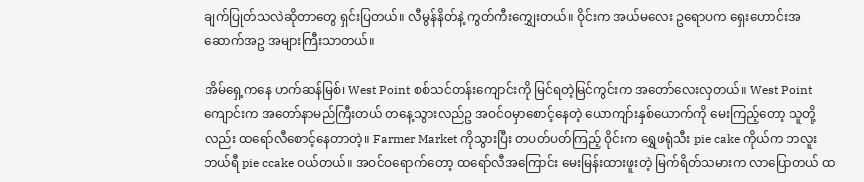ချက်ပြုတ်သလဲဆိုတာတွေ ရှင်းပြတယ်။ လီမွန်နိတ်နဲ့ ကွတ်ကီးကျွှေးတယ်။ ဝိုင်းက အယ်မလေး ဥရောပက ရှေးဟောင်းအဆောက်အဥ အများကြီးသာတယ်။

အိမ်ရှေ့ကနေ ဟက်ဆန်မြစ်၊ West Point စစ်သင်တန်းကျောင်းကို မြင်ရတဲ့မြင်ကွင်းက အတော်လေးလှတယ်။ West Point ကျောင်းက အတော်နာမည်ကြီးတယ် တနေ့သွားလည်ဥ အဝင်ဝမှာစောင့်နေတဲ့ ယောကျာ်းနှစ်ယောက်ကို မေးကြည့်တော့ သူတို့လည်း ထရော်လီစောင့်နေတာတဲ့။ Farmer Market ကိုသွားပြီး တပတ်ပတ်ကြည့် ဝိုင်းက ရွှေဖရုံသီး pie cake ကိုယ်က ဘလူးဘယ်ရီ pie ccake ဝယ်တယ်။ အဝင်ဝရောက်တော့ ထရော်လီအကြောင်း မေးမြန်းထားဖူးတဲ့ မြက်ရိတ်သမားက လာပြောတယ် ထ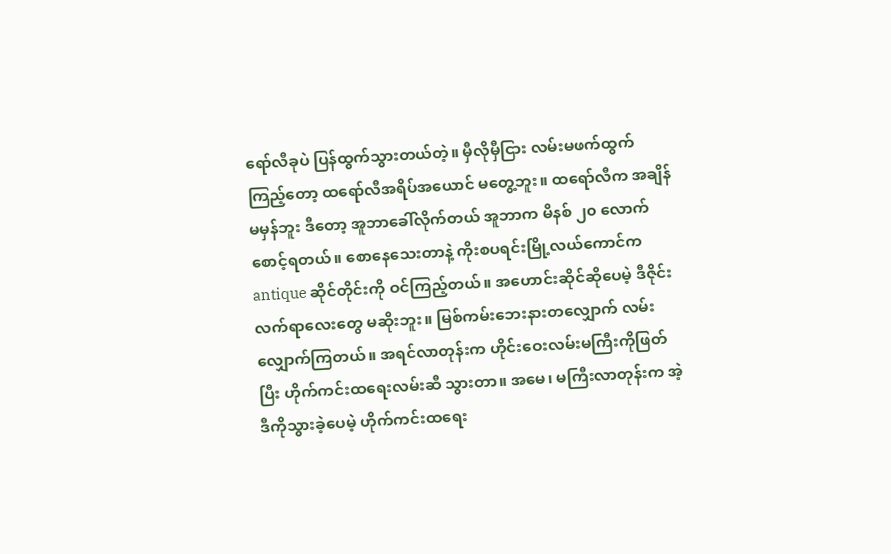ရော်လီခုပဲ ပြန်ထွက်သွားတယ်တဲ့။ မှီလိုမှီငြား လမ်းမဖက်ထွက်ကြည့်တော့ ထရော်လီအရိပ်အယောင် မတွေ့ဘူး။ ထရော်လီက အချိန်မမှန်ဘူး ဒီတော့ အူဘာခေါ်လိုက်တယ် အူဘာက မိနစ် ၂၀ လောက် စောင့်ရတယ်။ စောနေသေးတာနဲ့ ကိုးစပရင်းမြို့လယ်ကောင်က antique ဆိုင်တိုင်းကို ဝင်ကြည့်တယ်။ အဟောင်းဆိုင်ဆိုပေမဲ့ ဒီဇိုင်းလက်ရာလေးတွေ မဆိုးဘူး။ မြစ်ကမ်းဘေးနားတလျှောက် လမ်းလျှောက်ကြတယ်။ အရင်လာတုန်းက ဟိုင်းဝေးလမ်းမကြီးကိုဖြတ်ပြီး ဟိုက်ကင်းထရေးလမ်းဆီ သွားတာ။ အမေ၊ မကြီးလာတုန်းက အဲ့ဒီကိုသွားခဲ့ပေမဲ့ ဟိုက်ကင်းထရေး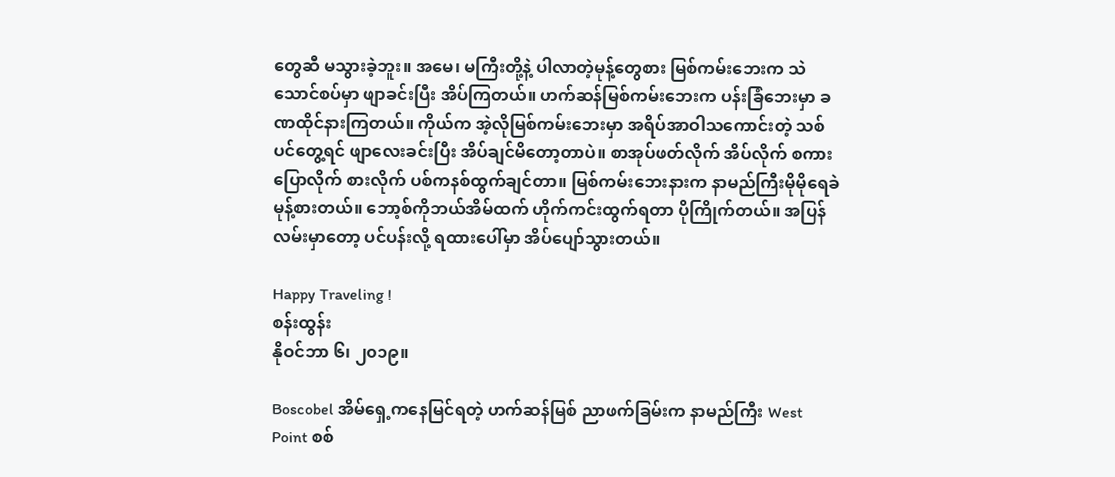တွေဆီ မသွားခဲ့ဘူး။ အမေ၊ မကြီးတို့နဲ့ ပါလာတဲ့မုန့်တွေစား မြစ်ကမ်းဘေးက သဲသောင်စပ်မှာ ဖျာခင်းပြီး အိပ်ကြတယ်။ ဟက်ဆန်မြစ်ကမ်းဘေးက ပန်းခြံဘေးမှာ ခဏထိုင်နားကြတယ်။ ကိုယ်က အဲ့လိုမြစ်ကမ်းဘေးမှာ အရိပ်အာဝါသကောင်းတဲ့ သစ်ပင်တွေ့ရင် ဖျာလေးခင်းပြီး အိပ်ချင်မိတော့တာပဲ။ စာအုပ်ဖတ်လိုက် အိပ်လိုက် စကားပြောလိုက် စားလိုက် ပစ်ကနစ်ထွက်ချင်တာ။ မြစ်ကမ်းဘေးနားက နာမည်ကြီးမိုမိုရေခဲမုန့်စားတယ်။ ဘော့စ်ကိုဘယ်အိမ်ထက် ဟိုက်ကင်းထွက်ရတာ ပိုကြိုက်တယ်။ အပြန်လမ်းမှာတော့ ပင်ပန်းလို့ ရထားပေါ်မှာ အိပ်ပျော်သွားတယ်။

Happy Traveling !
စန်းထွန်း
နိုဝင်ဘာ ၆၊ ၂၀၁၉။

Boscobel အိမ်‌ရှေ့ကနေမြင်ရတဲ့ ဟက်ဆန်မြစ် ညာဖက်ခြမ်းက နာမည်ကြီး West Point စစ်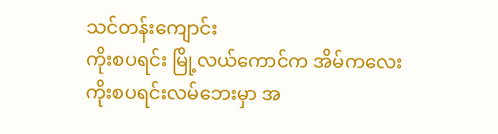သင်တန်း‌ကျောင်း
ကိုးစပရင်း မြို့လယ်‌ကောင်က အိမ်ကလေး
ကိုးစပရင်းလမ်ဘေးမှာ အ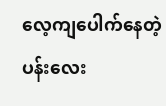လေ့ကျပေါက်နေတဲ့ ပန်း‌လေး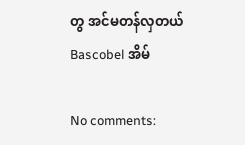တွ အင်မတန်လှတယ်
Bascobel အိမ်

No comments: